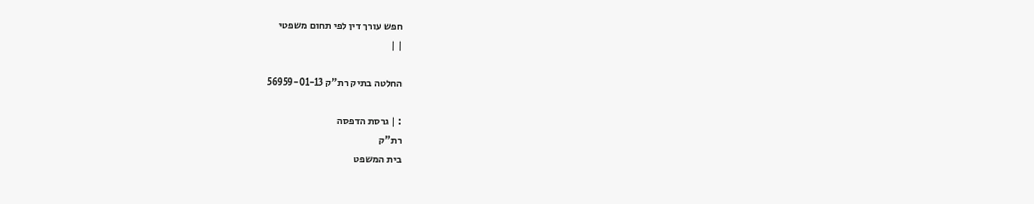חפש עורך דין לפי תחום משפטי
| |

החלטה בתיק רת"ק 56959-01-13

: | גרסת הדפסה
רת"ק
בית המשפט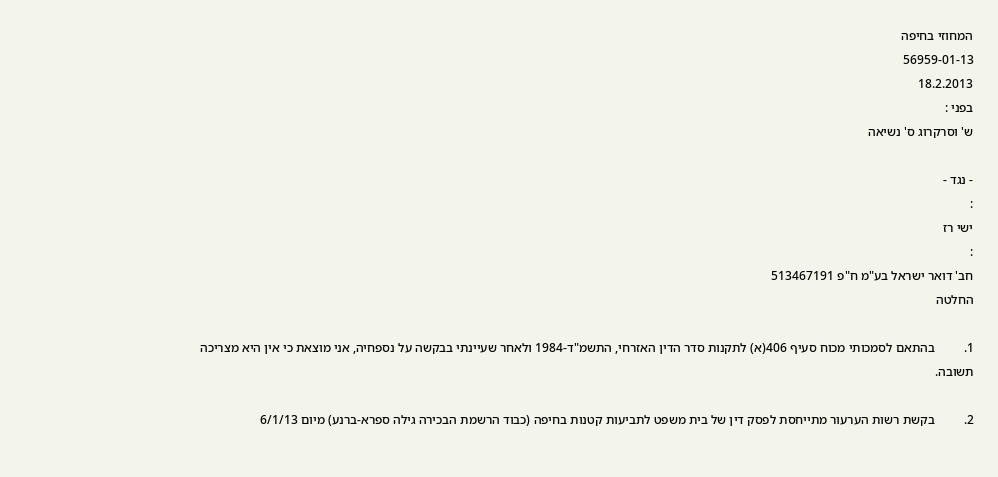המחוזי בחיפה
56959-01-13
18.2.2013
בפני :
ש' וסרקרוג ס' נשיאה

- נגד -
:
ישי רז
:
חב' דואר ישראל בע"מ ח"פ 513467191
החלטה

1.         בהתאם לסמכותי מכוח סעיף 406(א) לתקנות סדר הדין האזרחי, התשמ"ד-1984 ולאחר שעיינתי בבקשה על נספחיה, אני מוצאת כי אין היא מצריכה תשובה.

2.         בקשת רשות הערעור מתייחסת לפסק דין של בית משפט לתביעות קטנות בחיפה (כבוד הרשמת הבכירה גילה ספרא-ברנע) מיום 6/1/13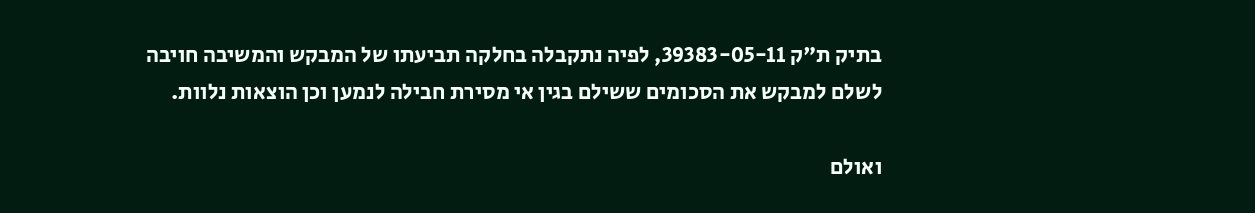בתיק ת"ק 39383-05-11, לפיה נתקבלה בחלקה תביעתו של המבקש והמשיבה חויבה לשלם למבקש את הסכומים ששילם בגין אי מסירת חבילה לנמען וכן הוצאות נלוות.

ואולם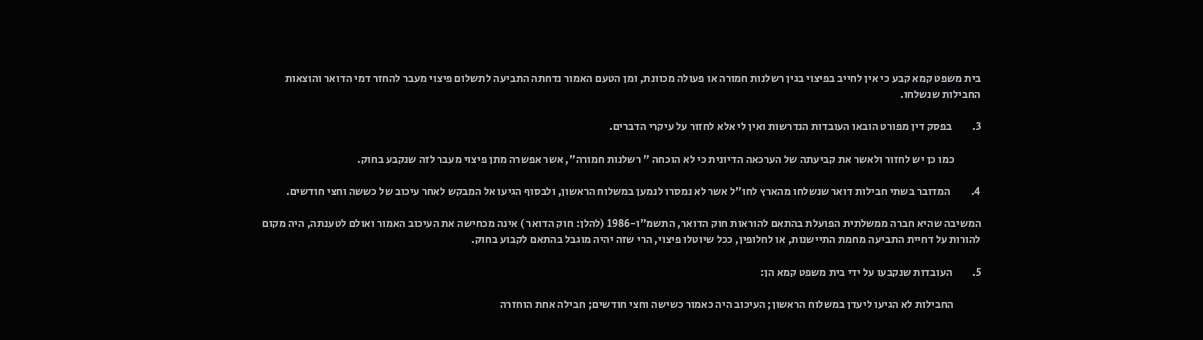בית משפט קמא קבע כי אין לחייב בפיצוי בגין רשלנות חמורה או פעולה מכוונת, ומן הטעם האמור נדחתה התביעה לתשלום פיצוי מעבר להחזר דמי הדואר והוצאות החבילות שנשלחו.

3.         בפסק דין מפורט הובאו העובדות הנדרשות ואין לי אלא לחזור על עיקרי הדברים.

            כמו כן יש לחזור ולאשר את קביעתה של הערכאה הדיונית כי לא הוכחה " רשלנות חמורה", אשר אפשרה מתן פיצוי מעבר לזה שנקבע בחוק.

4.         המדובר בשתי חבילות דואר שנשלחו מהארץ לחו"ל אשר לא נמסרו לנמען במשלוח הראשון, ולבסוף הגיעו אל המבקש לאחר עיכוב של כששה וחצי חודשים.

המשיבה שהיא חברה ממשלתית הפועלת בהתאם להוראות חוק הדואר, התשמ"ו-1986 (להלן: חוק הדואר ) אינה מכחישה את העיכוב האמור ואולם לטענתה, היה מקום להורות על דחיית התביעה מחמת התיישנות, או לחלופין, ככל שיוטלו פיצוי, הרי שזה יהיה מוגבל בהתאם לקבוע בחוק.

5.         העובדות שנקבעו על ידי בית משפט קמא הן:

            החבילות לא הגיעו ליעדן במשלוח הראשון; העיכוב היה כאמור כשישה וחצי חודשים; חבילה אחת הוחזרה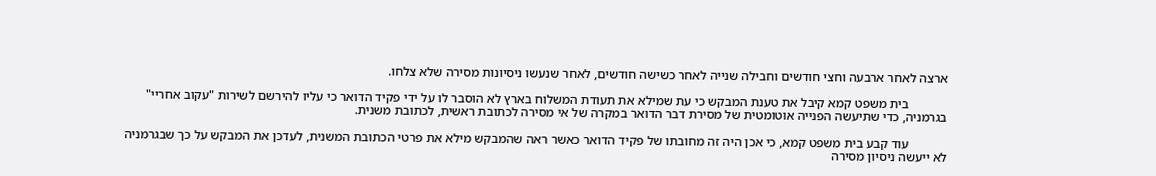ארצה לאחר ארבעה וחצי חודשים וחבילה שנייה לאחר כשישה חודשים, לאחר שנעשו ניסיונות מסירה שלא צלחו.

            בית משפט קמא קיבל את טענת המבקש כי עת שמילא את תעודת המשלוח בארץ לא הוסבר לו על ידי פקיד הדואר כי עליו להירשם לשירות "עקוב אחריי"  בגרמניה, כדי שתיעשה הפנייה אוטומטית של מסירת דבר הדואר במקרה של אי מסירה לכתובת ראשית, לכתובת משנית.

            עוד קבע בית משפט קמא, כי אכן היה זה מחובתו של פקיד הדואר כאשר ראה שהמבקש מילא את פרטי הכתובת המשנית, לעדכן את המבקש על כך שבגרמניה לא ייעשה ניסיון מסירה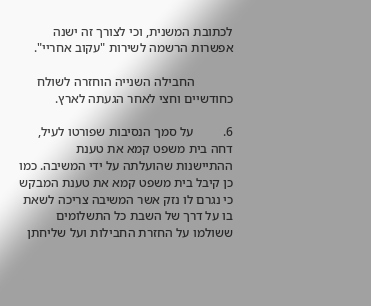לכתובת המשנית, וכי לצורך זה ישנה אפשרות הרשמה לשירות "עקוב אחריי".

            החבילה השנייה הוחזרה לשולח כחודשיים וחצי לאחר הגעתה לארץ.

6.         על סמך הנסיבות שפורטו לעיל, דחה בית משפט קמא את טענת ההתיישנות שהועלתה על ידי המשיבה. כמו כן קיבל בית משפט קמא את טענת המבקש כי נגרם לו נזק אשר המשיבה צריכה לשאת בו על דרך של השבת כל התשלומים ששולמו על החזרת החבילות ועל שליחתן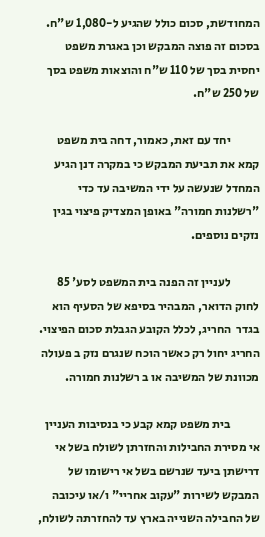המחודשת, סכום כולל שהגיע ל-1,080 ש"ח. בסכום זה פוצה המבקש וכן באגרת משפט יחסית בסך של 110 ש"ח והוצאות משפט בסך של 250 ש"ח.

            יחד עם זאת, כאמור, דחה בית משפט קמא את תביעת המבקש כי במקרה דנן הגיע המחדל שנעשה על ידי המשיבה עד כדי "רשלנות חמורה" באופן המצדיק פיצוי בגין נזקים נוספים.

            לעניין זה הפנה בית המשפט לסע' 85 לחוק הדואר, המבהיר בסיפא של הסעיף הוא בגדר  החריג, לכלל הקובע הגבלת סכום הפיצוי. החריג יחול רק כאשר הוכח שנגרם נזק ב פעולה מכוונת של המשיבה או ב רשלנות חמורה.

            בית משפט קמא קבע כי בנסיבות העניין אי מסירת החבילות והחזרתן לשולח בשל אי דרישתן ביעד שנרשם בשל אי רישומו של המבקש לשירות "עקוב אחריי" ו/או עיכובה של החבילה השנייה בארץ עד להחזרתה לשולח,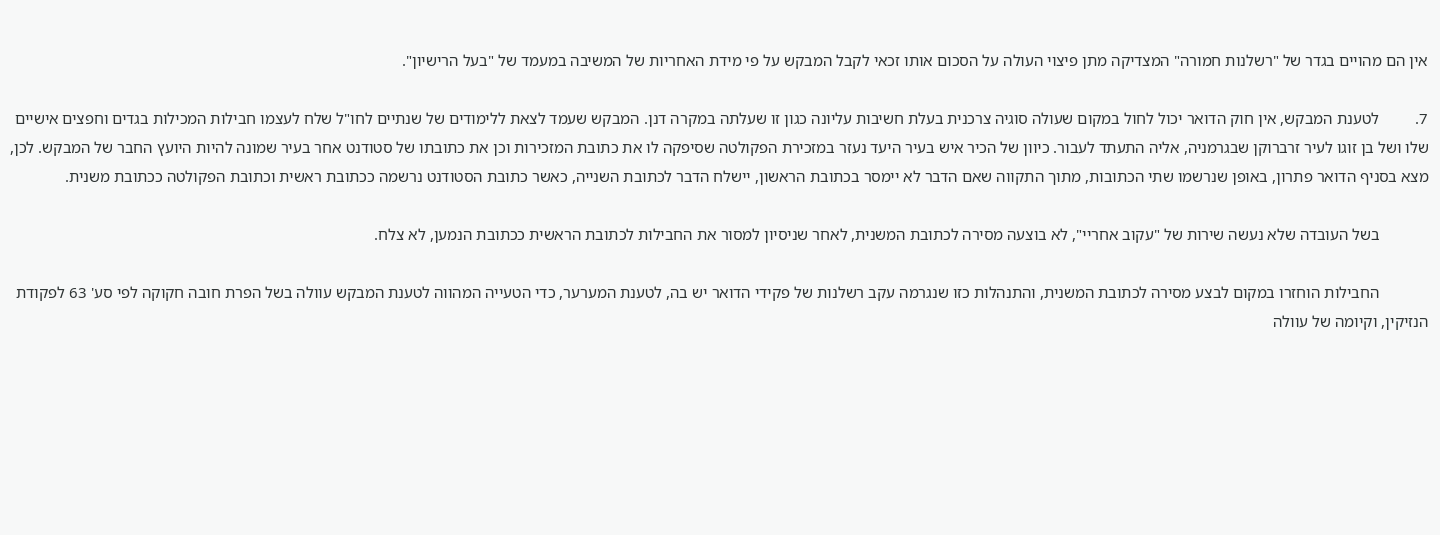אין הם מהויים בגדר של "רשלנות חמורה" המצדיקה מתן פיצוי העולה על הסכום אותו זכאי לקבל המבקש על פי מידת האחריות של המשיבה במעמד של "בעל הרישיון".

7.         לטענת המבקש, אין חוק הדואר יכול לחול במקום שעולה סוגיה צרכנית בעלת חשיבות עליונה כגון זו שעלתה במקרה דנן. המבקש שעמד לצאת ללימודים של שנתיים לחו"ל שלח לעצמו חבילות המכילות בגדים וחפצים אישיים שלו ושל בן זוגו לעיר זרברוקן שבגרמניה, אליה התעתד לעבור. כיוון של הכיר איש בעיר היעד נעזר במזכירת הפקולטה שסיפקה לו את כתובת המזכירות וכן את כתובתו של סטודנט אחר בעיר שמונה להיות היועץ החבר של המבקש. לכן, מצא בסניף הדואר פתרון, באופן שנרשמו שתי הכתובות, מתוך התקווה שאם הדבר לא יימסר בכתובת הראשון, יישלח הדבר לכתובת השנייה, כאשר כתובת הסטודנט נרשמה ככתובת ראשית וכתובת הפקולטה ככתובת משנית.

            בשל העובדה שלא נעשה שירות של "עקוב אחריי", לא בוצעה מסירה לכתובת המשנית, לאחר שניסיון למסור את החבילות לכתובת הראשית ככתובת הנמען, לא צלח.

            החבילות הוחזרו במקום לבצע מסירה לכתובת המשנית, והתנהלות כזו שנגרמה עקב רשלנות של פקידי הדואר יש בה, לטענת המערער, כדי הטעייה המהווה לטענת המבקש עוולה בשל הפרת חובה חקוקה לפי סע' 63 לפקודת הנזיקין, וקיומה של עוולה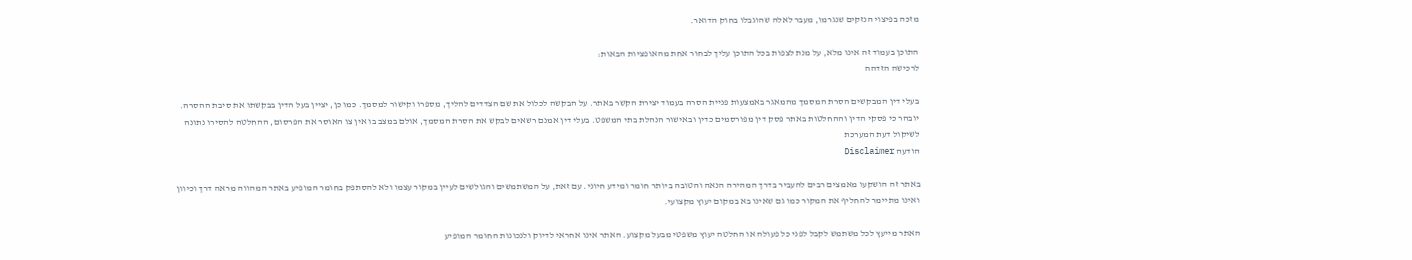מזכה בפיצוי הנזקים שנגרמו, מעבר לאלה שהוגבלו בחוק הדואר.

התוכן בעמוד זה אינו מלא, על מנת לצפות בכל התוכן עליך לבחור אחת מהאופציות הבאות:
לרכישה הזדהה

בעלי דין המבקשים הסרת המסמך מהמאגר באמצעות פניית הסרה בעמוד יצירת הקשר באתר. על הבקשה לכלול את שם הצדדים להליך, מספרו וקישור למסמך. כמו כן, יציין בעל הדין בבקשתו את סיבת ההסרה. יובהר כי פסקי הדין וההחלטות באתר פסק דין מפורסמים כדין ובאישור הנהלת בתי המשפט. בעלי דין אמנם רשאים לבקש את הסרת המסמך, אולם במצב בו אין צו האוסר את הפרסום, ההחלטה להסירו נתונה לשיקול דעת המערכת
הודעה Disclaimer

באתר זה הושקעו מאמצים רבים להעביר בדרך המהירה הנאה והטובה ביותר חומר ומידע חיוני. עם זאת, על המשתמשים והגולשים לעיין במקור עצמו ולא להסתפק בחומר המופיע באתר המהווה מראה דרך וכיוון ואינו מתיימר להחליף את המקור כמו גם שאינו בא במקום יעוץ מקצועי.

האתר מייעץ לכל משתמש לקבל לפני כל פעולה או החלטה יעוץ משפטי מבעל מקצוע. האתר אינו אחראי לדיוק ולנכונות החומר המופיע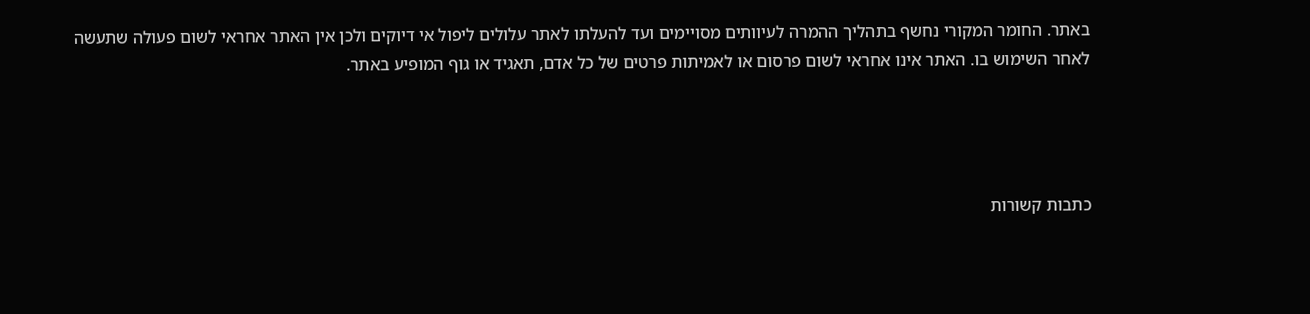באתר. החומר המקורי נחשף בתהליך ההמרה לעיוותים מסויימים ועד להעלתו לאתר עלולים ליפול אי דיוקים ולכן אין האתר אחראי לשום פעולה שתעשה לאחר השימוש בו. האתר אינו אחראי לשום פרסום או לאמיתות פרטים של כל אדם, תאגיד או גוף המופיע באתר.




כתבות קשורות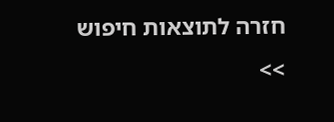חזרה לתוצאות חיפוש >>